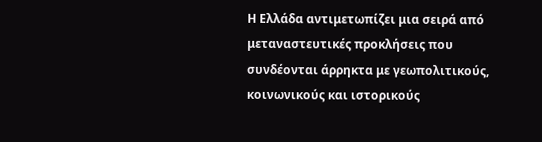Η Ελλάδα αντιμετωπίζει μια σειρά από μεταναστευτικές προκλήσεις που συνδέονται άρρηκτα με γεωπολιτικούς, κοινωνικούς και ιστορικούς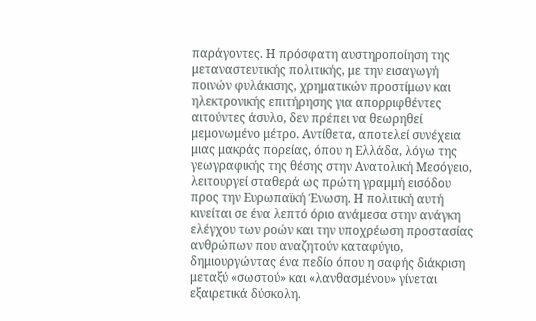παράγοντες. Η πρόσφατη αυστηροποίηση της μεταναστευτικής πολιτικής, με την εισαγωγή ποινών φυλάκισης, χρηματικών προστίμων και ηλεκτρονικής επιτήρησης για απορριφθέντες αιτούντες άσυλο, δεν πρέπει να θεωρηθεί μεμονωμένο μέτρο. Αντίθετα, αποτελεί συνέχεια μιας μακράς πορείας, όπου η Ελλάδα, λόγω της γεωγραφικής της θέσης στην Ανατολική Μεσόγειο, λειτουργεί σταθερά ως πρώτη γραμμή εισόδου προς την Ευρωπαϊκή Ένωση. Η πολιτική αυτή κινείται σε ένα λεπτό όριο ανάμεσα στην ανάγκη ελέγχου των ροών και την υποχρέωση προστασίας ανθρώπων που αναζητούν καταφύγιο, δημιουργώντας ένα πεδίο όπου η σαφής διάκριση μεταξύ «σωστού» και «λανθασμένου» γίνεται εξαιρετικά δύσκολη.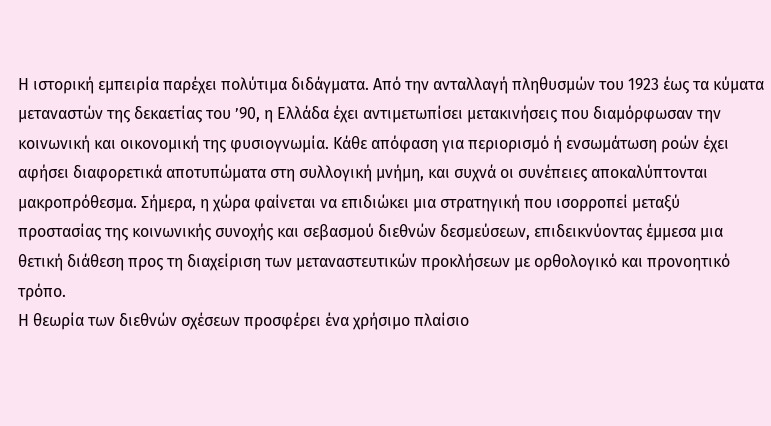Η ιστορική εμπειρία παρέχει πολύτιμα διδάγματα. Από την ανταλλαγή πληθυσμών του 1923 έως τα κύματα μεταναστών της δεκαετίας του ’90, η Ελλάδα έχει αντιμετωπίσει μετακινήσεις που διαμόρφωσαν την κοινωνική και οικονομική της φυσιογνωμία. Κάθε απόφαση για περιορισμό ή ενσωμάτωση ροών έχει αφήσει διαφορετικά αποτυπώματα στη συλλογική μνήμη, και συχνά οι συνέπειες αποκαλύπτονται μακροπρόθεσμα. Σήμερα, η χώρα φαίνεται να επιδιώκει μια στρατηγική που ισορροπεί μεταξύ προστασίας της κοινωνικής συνοχής και σεβασμού διεθνών δεσμεύσεων, επιδεικνύοντας έμμεσα μια θετική διάθεση προς τη διαχείριση των μεταναστευτικών προκλήσεων με ορθολογικό και προνοητικό τρόπο.
Η θεωρία των διεθνών σχέσεων προσφέρει ένα χρήσιμο πλαίσιο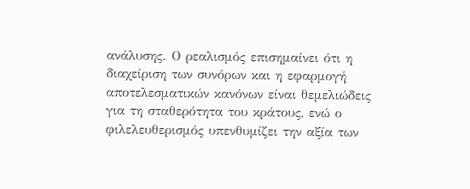ανάλυσης. Ο ρεαλισμός επισημαίνει ότι η διαχείριση των συνόρων και η εφαρμογή αποτελεσματικών κανόνων είναι θεμελιώδεις για τη σταθερότητα του κράτους, ενώ ο φιλελευθερισμός υπενθυμίζει την αξία των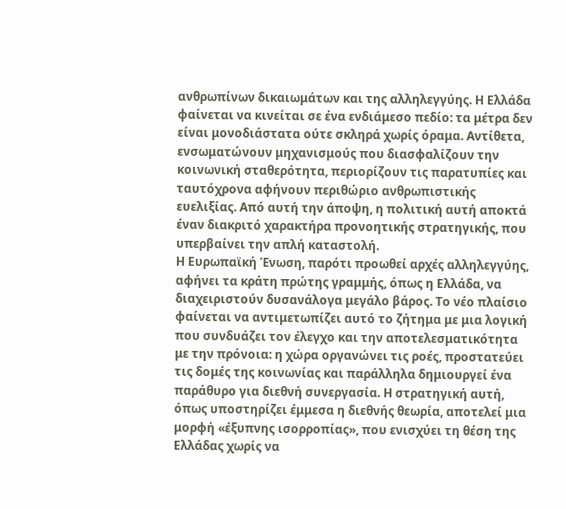ανθρωπίνων δικαιωμάτων και της αλληλεγγύης. Η Ελλάδα φαίνεται να κινείται σε ένα ενδιάμεσο πεδίο: τα μέτρα δεν είναι μονοδιάστατα ούτε σκληρά χωρίς όραμα. Αντίθετα, ενσωματώνουν μηχανισμούς που διασφαλίζουν την κοινωνική σταθερότητα, περιορίζουν τις παρατυπίες και ταυτόχρονα αφήνουν περιθώριο ανθρωπιστικής ευελιξίας. Από αυτή την άποψη, η πολιτική αυτή αποκτά έναν διακριτό χαρακτήρα προνοητικής στρατηγικής, που υπερβαίνει την απλή καταστολή.
Η Ευρωπαϊκή Ένωση, παρότι προωθεί αρχές αλληλεγγύης, αφήνει τα κράτη πρώτης γραμμής, όπως η Ελλάδα, να διαχειριστούν δυσανάλογα μεγάλο βάρος. Το νέο πλαίσιο φαίνεται να αντιμετωπίζει αυτό το ζήτημα με μια λογική που συνδυάζει τον έλεγχο και την αποτελεσματικότητα με την πρόνοια: η χώρα οργανώνει τις ροές, προστατεύει τις δομές της κοινωνίας και παράλληλα δημιουργεί ένα παράθυρο για διεθνή συνεργασία. Η στρατηγική αυτή, όπως υποστηρίζει έμμεσα η διεθνής θεωρία, αποτελεί μια μορφή «έξυπνης ισορροπίας», που ενισχύει τη θέση της Ελλάδας χωρίς να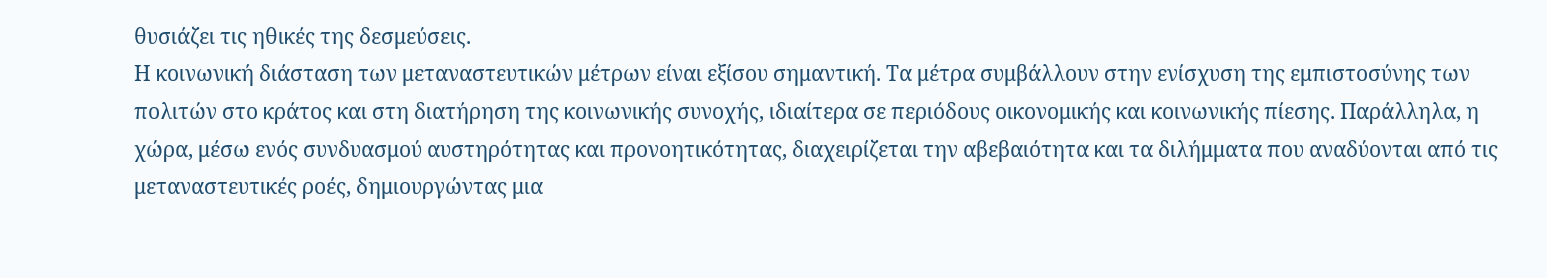θυσιάζει τις ηθικές της δεσμεύσεις.
Η κοινωνική διάσταση των μεταναστευτικών μέτρων είναι εξίσου σημαντική. Τα μέτρα συμβάλλουν στην ενίσχυση της εμπιστοσύνης των πολιτών στο κράτος και στη διατήρηση της κοινωνικής συνοχής, ιδιαίτερα σε περιόδους οικονομικής και κοινωνικής πίεσης. Παράλληλα, η χώρα, μέσω ενός συνδυασμού αυστηρότητας και προνοητικότητας, διαχειρίζεται την αβεβαιότητα και τα διλήμματα που αναδύονται από τις μεταναστευτικές ροές, δημιουργώντας μια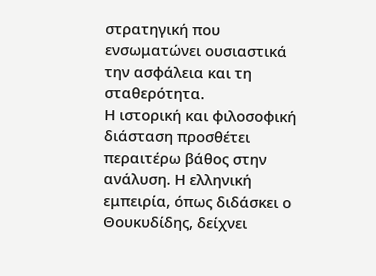στρατηγική που ενσωματώνει ουσιαστικά την ασφάλεια και τη σταθερότητα.
Η ιστορική και φιλοσοφική διάσταση προσθέτει περαιτέρω βάθος στην ανάλυση. Η ελληνική εμπειρία, όπως διδάσκει ο Θουκυδίδης, δείχνει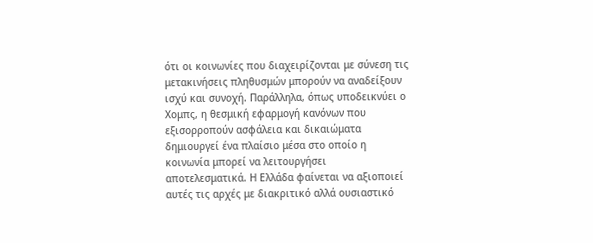ότι οι κοινωνίες που διαχειρίζονται με σύνεση τις μετακινήσεις πληθυσμών μπορούν να αναδείξουν ισχύ και συνοχή. Παράλληλα, όπως υποδεικνύει ο Χομπς, η θεσμική εφαρμογή κανόνων που εξισορροπούν ασφάλεια και δικαιώματα δημιουργεί ένα πλαίσιο μέσα στο οποίο η κοινωνία μπορεί να λειτουργήσει αποτελεσματικά. Η Ελλάδα φαίνεται να αξιοποιεί αυτές τις αρχές με διακριτικό αλλά ουσιαστικό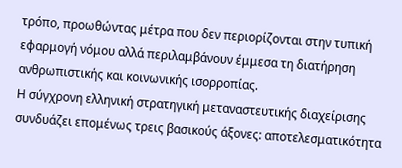τρόπο, προωθώντας μέτρα που δεν περιορίζονται στην τυπική εφαρμογή νόμου αλλά περιλαμβάνουν έμμεσα τη διατήρηση ανθρωπιστικής και κοινωνικής ισορροπίας.
Η σύγχρονη ελληνική στρατηγική μεταναστευτικής διαχείρισης συνδυάζει επομένως τρεις βασικούς άξονες: αποτελεσματικότητα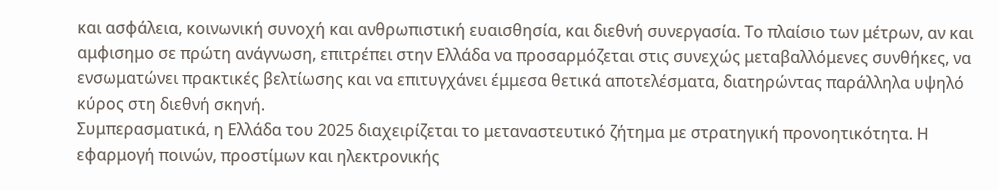και ασφάλεια, κοινωνική συνοχή και ανθρωπιστική ευαισθησία, και διεθνή συνεργασία. Το πλαίσιο των μέτρων, αν και αμφισημο σε πρώτη ανάγνωση, επιτρέπει στην Ελλάδα να προσαρμόζεται στις συνεχώς μεταβαλλόμενες συνθήκες, να ενσωματώνει πρακτικές βελτίωσης και να επιτυγχάνει έμμεσα θετικά αποτελέσματα, διατηρώντας παράλληλα υψηλό κύρος στη διεθνή σκηνή.
Συμπερασματικά, η Ελλάδα του 2025 διαχειρίζεται το μεταναστευτικό ζήτημα με στρατηγική προνοητικότητα. Η εφαρμογή ποινών, προστίμων και ηλεκτρονικής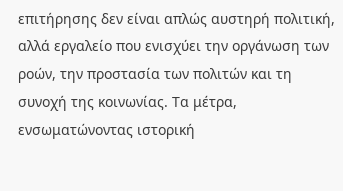επιτήρησης δεν είναι απλώς αυστηρή πολιτική, αλλά εργαλείο που ενισχύει την οργάνωση των ροών, την προστασία των πολιτών και τη συνοχή της κοινωνίας. Τα μέτρα, ενσωματώνοντας ιστορική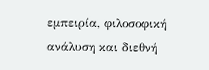εμπειρία, φιλοσοφική ανάλυση και διεθνή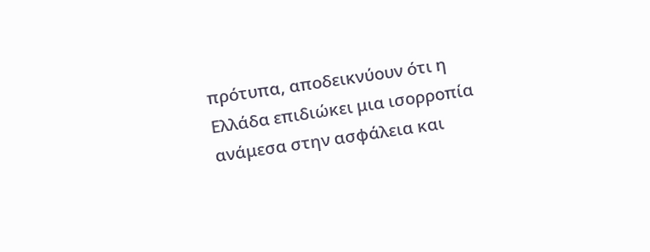πρότυπα, αποδεικνύουν ότι η Ελλάδα επιδιώκει μια ισορροπία ανάμεσα στην ασφάλεια και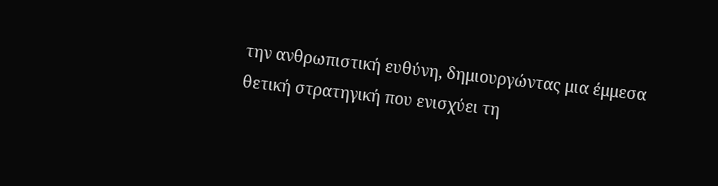την ανθρωπιστική ευθύνη, δημιουργώντας μια έμμεσα θετική στρατηγική που ενισχύει τη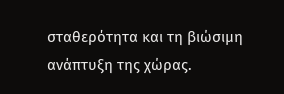σταθερότητα και τη βιώσιμη ανάπτυξη της χώρας.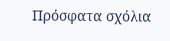Πρόσφατα σχόλια